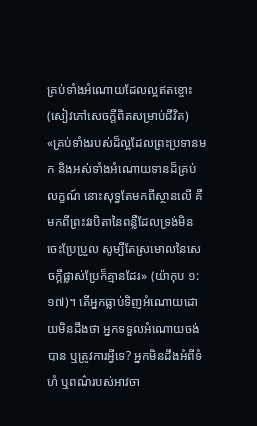គ្រប់ទាំងអំណោយដែលល្អឥតខ្ចោះ (សៀវភៅសេចក្ដីពិតសម្រាប់ជីវិត)
«គ្រប់ទាំងរបស់ដ៏ល្អដែលព្រះប្រទានមក និងអស់ទាំងអំណោយទានដ៏គ្រប់លក្ខណ៍ នោះសុទ្ធតែមកពីស្ថានលើ គឺមកពីព្រះវរបិតានៃពន្លឺដែលទ្រង់មិនចេះប្រែប្រួល សូម្បីតែស្រមោលនៃសេចក្តីផ្លាស់ប្រែក៏គ្មានដែរ» (យ៉ាកុប ១:១៧)។ តើអ្នកធ្លាប់ទិញអំណោយដោយមិនដឹងថា អ្នកទទួលអំណោយចង់បាន ឬត្រូវការអ្វីទេ? អ្នកមិនដឹងអំពីទំហំ ឬពណ៌របស់អាវចា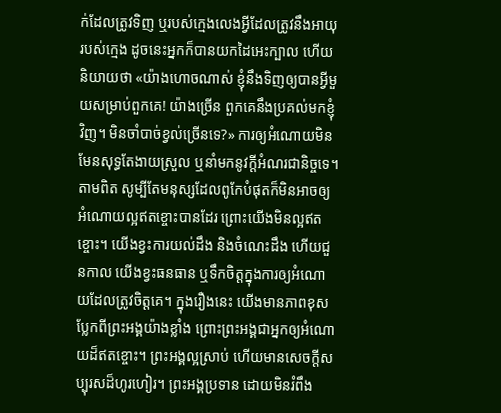ក់ដែលត្រូវទិញ ឬរបស់ក្មេងលេងអ្វីដែលត្រូវនឹងអាយុរបស់ក្មេង ដូចនេះអ្នកក៏បានយកដៃអេះក្បាល ហើយនិយាយថា «យ៉ាងហោចណាស់ ខ្ញុំនឹងទិញឲ្យបានអ្វីមួយសម្រាប់ពួកគេ! យ៉ាងច្រើន ពួកគេនឹងប្រគល់មកខ្ញុំវិញ។ មិនចាំបាច់ខ្វល់ច្រើនទេ?» ការឲ្យអំណោយមិនមែនសុទ្ធតែងាយស្រួល ឬនាំមកនូវក្តីអំណរជានិច្ចទេ។ តាមពិត សូម្បីតែមនុស្សដែលពូកែបំផុតក៏មិនអាចឲ្យអំណោយល្អឥតខ្ចោះបានដែរ ព្រោះយើងមិនល្អឥតខ្ចោះ។ យើងខ្វះការយល់ដឹង និងចំណេះដឹង ហើយជួនកាល យើងខ្វះធនធាន ឬទឹកចិត្តក្នុងការឲ្យអំណោយដែលត្រូវចិត្តគេ។ ក្នុងរឿងនេះ យើងមានភាពខុសប្លែកពីព្រះអង្គយ៉ាងខ្លាំង ព្រោះព្រះអង្គជាអ្នកឲ្យអំណោយដ៏ឥតខ្ចោះ។ ព្រះអង្គល្អស្រាប់ ហើយមានសេចក្តីសប្បុរសដ៏ហូរហៀរ។ ព្រះអង្គប្រទាន ដោយមិនរំពឹង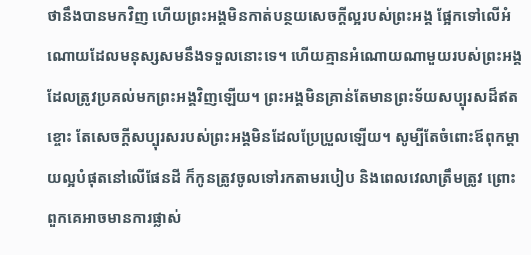ថានឹងបានមកវិញ ហើយព្រះអង្គមិនកាត់បន្ថយសេចក្តីល្អរបស់ព្រះអង្គ ផ្អែកទៅលើអំណោយដែលមនុស្សសមនឹងទទួលនោះទេ។ ហើយគ្មានអំណោយណាមួយរបស់ព្រះអង្គដែលត្រូវប្រគល់មកព្រះអង្គវិញឡើយ។ ព្រះអង្គមិនគ្រាន់តែមានព្រះទ័យសប្បុរសដ៏ឥតខ្ចោះ តែសេចក្តីសប្បុរសរបស់ព្រះអង្គមិនដែលប្រែប្រួលឡើយ។ សូម្បីតែចំពោះឪពុកម្តាយល្អបំផុតនៅលើផែនដី ក៏កូនត្រូវចូលទៅរកតាមរបៀប និងពេលវេលាត្រឹមត្រូវ ព្រោះពួកគេអាចមានការផ្លាស់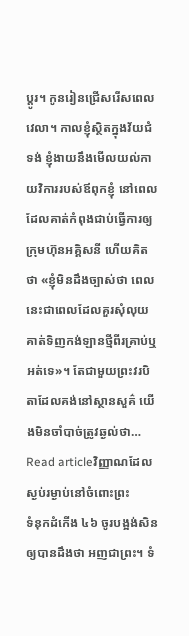ប្ដូរ។ កូនរៀនជ្រើសរើសពេលវេលា។ កាលខ្ញុំស្ថិតក្នុងវ័យជំទង់ ខ្ញុំងាយនឹងមើលយល់កាយវិការរបស់ឪពុកខ្ញុំ នៅពេលដែលគាត់កំពុងជាប់ធ្វើការឲ្យក្រុមហ៊ុនអគ្គិសនី ហើយគិតថា «ខ្ញុំមិនដឹងច្បាស់ថា ពេលនេះជាពេលដែលគួរសុំលុយគាត់ទិញកង់ឡានថ្មីពីរគ្រាប់ឬអត់ទេ»។ តែជាមួយព្រះវរបិតាដែលគង់នៅស្ថានសួគ៌ យើងមិនចាំបាច់ត្រូវឆ្ងល់ថា…
Read articleវិញ្ញាណដែលស្ងប់រម្ងាប់នៅចំពោះព្រះ
ទំនុកដំកើង ៤៦ ចូរបង្អង់សិន ឲ្យបានដឹងថា អញជាព្រះ។ ទំ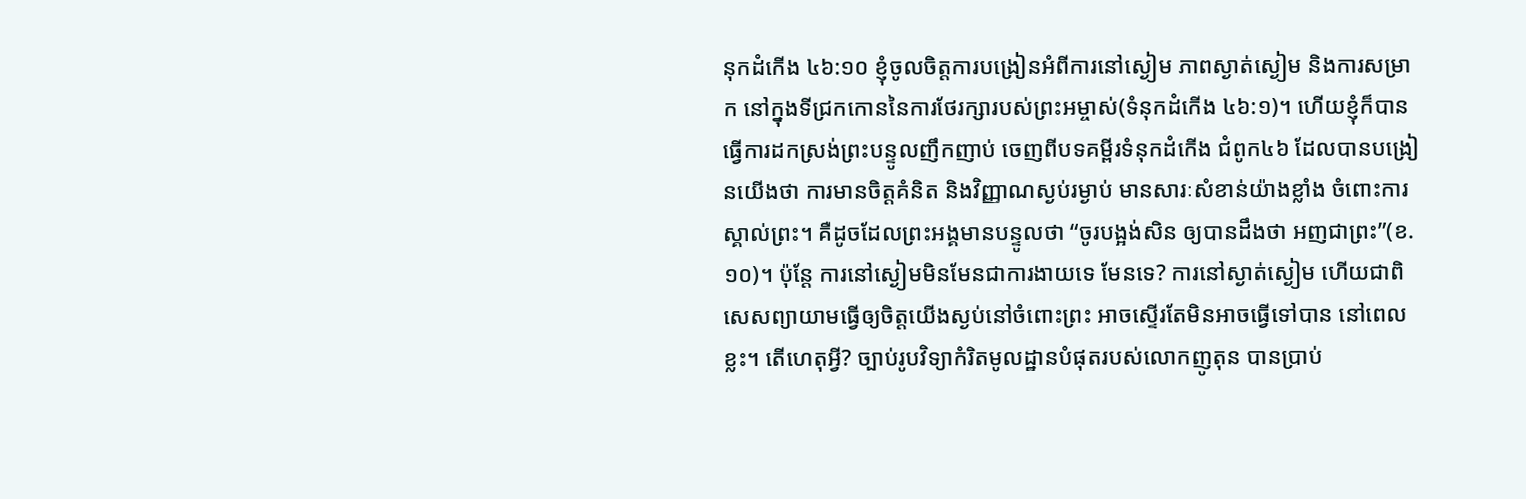នុកដំកើង ៤៦:១០ ខ្ញុំចូលចិត្តការបង្រៀនអំពីការនៅស្ងៀម ភាពស្ងាត់ស្ងៀម និងការសម្រាក នៅក្នុងទីជ្រកកោននៃការថែរក្សារបស់ព្រះអម្ចាស់(ទំនុកដំកើង ៤៦:១)។ ហើយខ្ញុំក៏បានធ្វើការដកស្រង់ព្រះបន្ទូលញឹកញាប់ ចេញពីបទគម្ពីរទំនុកដំកើង ជំពូក៤៦ ដែលបានបង្រៀនយើងថា ការមានចិត្តគំនិត និងវិញ្ញាណស្ងប់រម្ងាប់ មានសារៈសំខាន់យ៉ាងខ្លាំង ចំពោះការស្គាល់ព្រះ។ គឺដូចដែលព្រះអង្គមានបន្ទូលថា “ចូរបង្អង់សិន ឲ្យបានដឹងថា អញជាព្រះ”(ខ.១០)។ ប៉ុន្តែ ការនៅស្ងៀមមិនមែនជាការងាយទេ មែនទេ? ការនៅស្ងាត់ស្ងៀម ហើយជាពិសេសព្យាយាមធ្វើឲ្យចិត្តយើងស្ងប់នៅចំពោះព្រះ អាចស្ទើរតែមិនអាចធ្វើទៅបាន នៅពេលខ្លះ។ តើហេតុអ្វី? ច្បាប់រូបវិទ្យាកំរិតមូលដ្ឋានបំផុតរបស់លោកញូតុន បានប្រាប់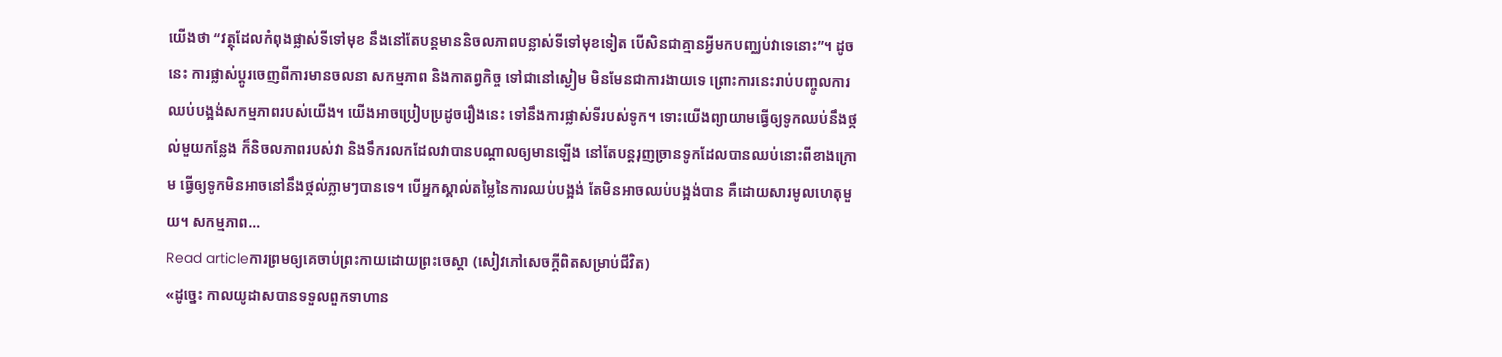យើងថា “វត្ថុដែលកំពុងផ្លាស់ទីទៅមុខ នឹងនៅតែបន្តមាននិចលភាពបន្លាស់ទីទៅមុខទៀត បើសិនជាគ្មានអ្វីមកបញ្ឈប់វាទេនោះ”។ ដូចនេះ ការផ្លាស់ប្តូរចេញពីការមានចលនា សកម្មភាព និងកាតព្វកិច្ច ទៅជានៅស្ងៀម មិនមែនជាការងាយទេ ព្រោះការនេះរាប់បញ្ចូលការឈប់បង្អង់សកម្មភាពរបស់យើង។ យើងអាចប្រៀបប្រដូចរឿងនេះ ទៅនឹងការផ្លាស់ទីរបស់ទូក។ ទោះយើងព្យាយាមធ្វើឲ្យទូកឈប់នឹងថ្កល់មួយកន្លែង ក៏និចលភាពរបស់វា និងទឹករលកដែលវាបានបណ្តាលឲ្យមានឡើង នៅតែបន្តរុញច្រានទូកដែលបានឈប់នោះពីខាងក្រោម ធ្វើឲ្យទូកមិនអាចនៅនឹងថ្កល់ភ្លាមៗបានទេ។ បើអ្នកស្គាល់តម្លៃនៃការឈប់បង្អង់ តែមិនអាចឈប់បង្អង់បាន គឺដោយសារមូលហេតុមួយ។ សកម្មភាព…
Read articleការព្រមឲ្យគេចាប់ព្រះកាយដោយព្រះចេស្ដា (សៀវភៅសេចក្ដីពិតសម្រាប់ជីវិត)
«ដូច្នេះ កាលយូដាសបានទទួលពួកទាហាន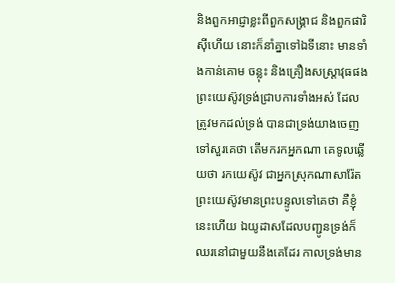និងពួកអាជ្ញាខ្លះពីពួកសង្គ្រាជ និងពួកផារិស៊ីហើយ នោះក៏នាំគ្នាទៅឯទីនោះ មានទាំងកាន់គោម ចន្លុះ និងគ្រឿងសស្ត្រាវុធផង ព្រះយេស៊ូវទ្រង់ជ្រាបការទាំងអស់ ដែលត្រូវមកដល់ទ្រង់ បានជាទ្រង់យាងចេញទៅសួរគេថា តើមករកអ្នកណា គេទូលឆ្លើយថា រកយេស៊ូវ ជាអ្នកស្រុកណាសារ៉ែត ព្រះយេស៊ូវមានព្រះបន្ទូលទៅគេថា គឺខ្ញុំនេះហើយ ឯយូដាសដែលបញ្ជូនទ្រង់ក៏ឈរនៅជាមួយនឹងគេដែរ កាលទ្រង់មាន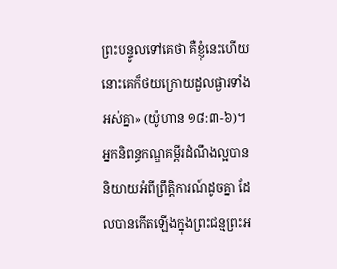ព្រះបន្ទូលទៅគេថា គឺខ្ញុំនេះហើយ នោះគេក៏ថយក្រោយដួលផ្ងារទាំងអស់គ្នា» (យ៉ូហាន ១៨:៣-៦)។ អ្នកនិពន្ធកណ្ឌគម្ពីរដំណឹងល្អបាននិយាយអំពីព្រឹត្តិការណ៍ដូចគ្នា ដែលបានកើតឡើងក្នុងព្រះជន្មព្រះអ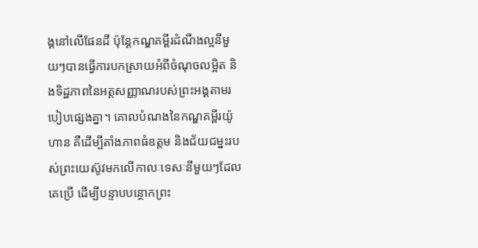ង្គនៅលើផែនដី ប៉ុន្តែកណ្ឌគម្ពីរដំណឹងល្អនីមួយៗបានធ្វើការបកស្រាយអំពីចំណុចលម្អិត និងទិដ្ឋភាពនៃអត្តសញ្ញាណរបស់ព្រះអង្គតាមរបៀបផ្សេងគ្នា។ គោលបំណងនៃកណ្ឌគម្ពីរយ៉ូហាន គឺដើម្បីតាំងភាពធំឧត្តម និងជ័យជម្នះរបស់ព្រះយេស៊ូវមកលើកាលៈទេសៈនីមួយៗដែលគេប្រើ ដើម្បីបន្ទាបបន្ថោកព្រះ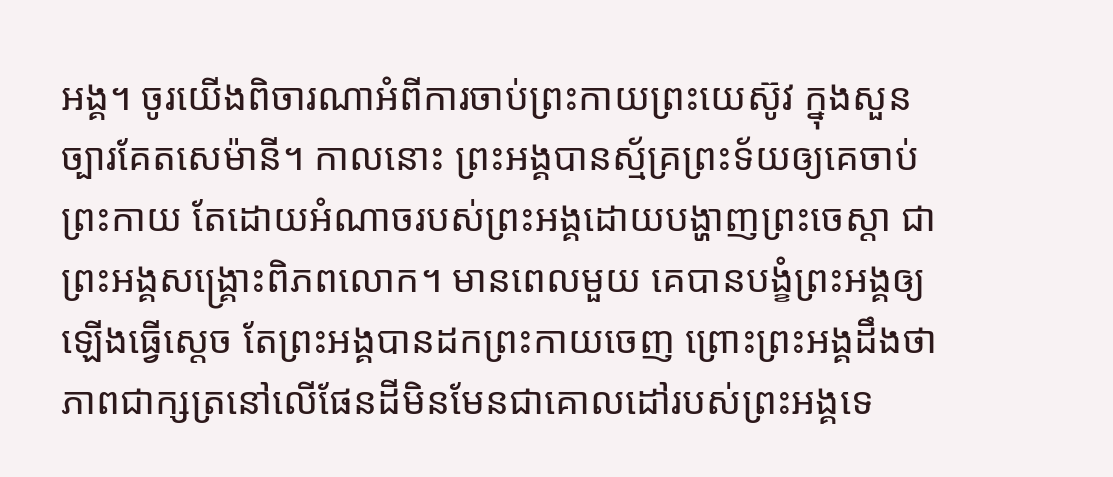អង្គ។ ចូរយើងពិចារណាអំពីការចាប់ព្រះកាយព្រះយេស៊ូវ ក្នុងសួនច្បារគែតសេម៉ានី។ កាលនោះ ព្រះអង្គបានស្ម័គ្រព្រះទ័យឲ្យគេចាប់ព្រះកាយ តែដោយអំណាចរបស់ព្រះអង្គដោយបង្ហាញព្រះចេស្ដា ជាព្រះអង្គសង្គ្រោះពិភពលោក។ មានពេលមួយ គេបានបង្ខំព្រះអង្គឲ្យឡើងធ្វើស្ដេច តែព្រះអង្គបានដកព្រះកាយចេញ ព្រោះព្រះអង្គដឹងថា ភាពជាក្សត្រនៅលើផែនដីមិនមែនជាគោលដៅរបស់ព្រះអង្គទេ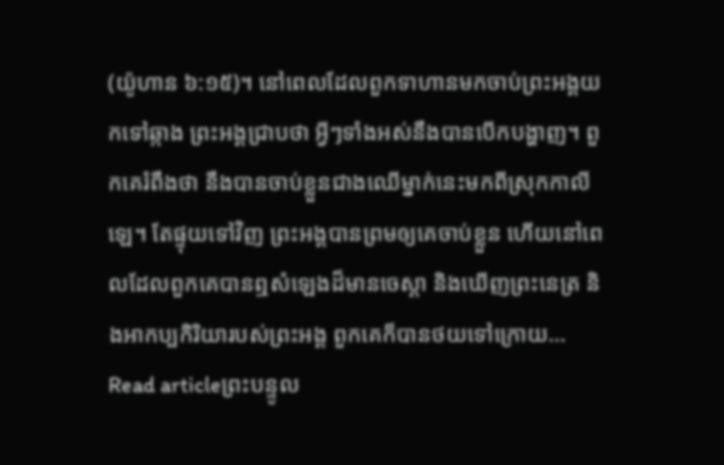(យ៉ូហាន ៦:១៥)។ នៅពេលដែលពួកទាហានមកចាប់ព្រះអង្គយកទៅឆ្កាង ព្រះអង្គជ្រាបថា អ្វីៗទាំងអស់នឹងបានបើកបង្ហាញ។ ពួកគេរំពឹងថា នឹងបានចាប់ខ្លួនជាងឈើម្នាក់នេះមកពីស្រុកកាលីឡេ។ តែផ្ទុយទៅវិញ ព្រះអង្គបានព្រមឲ្យគេចាប់ខ្លួន ហើយនៅពេលដែលពួកគេបានឮសំឡេងដ៏មានចេស្ដា និងឃើញព្រះនេត្រ និងអាកប្បកិរិយារបស់ព្រះអង្គ ពួកគេក៏បានថយទៅក្រោយ…
Read articleព្រះបន្ទូល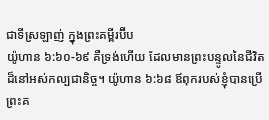ជាទីស្រឡាញ់ ក្នុងព្រះគម្ពីរប៊ីប
យ៉ូហាន ៦:៦០-៦៩ គឺទ្រង់ហើយ ដែលមានព្រះបន្ទូលនៃជីវិតដ៏នៅអស់កល្បជានិច្ច។ យ៉ូហាន ៦:៦៨ ឪពុករបស់ខ្ញុំបានប្រើព្រះគ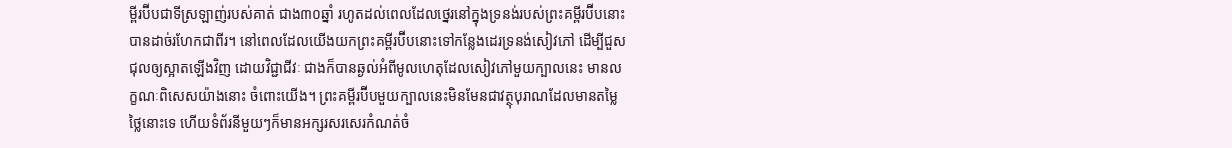ម្ពីរប៊ីបជាទីស្រឡាញ់របស់គាត់ ជាង៣០ឆ្នាំ រហូតដល់ពេលដែលថ្នេរនៅក្នុងទ្រនង់របស់ព្រះគម្ពីរប៊ីបនោះបានដាច់រហែកជាពីរ។ នៅពេលដែលយើងយកព្រះគម្ពីរប៊ីបនោះទៅកន្លែងដេរទ្រនង់សៀវភៅ ដើម្បីជួសជុលឲ្យស្អាតឡើងវិញ ដោយវិជ្ជាជីវៈ ជាងក៏បានឆ្ងល់អំពីមូលហេតុដែលសៀវភៅមួយក្បាលនេះ មានលក្ខណៈពិសេសយ៉ាងនោះ ចំពោះយើង។ ព្រះគម្ពីរប៊ីបមួយក្បាលនេះមិនមែនជាវត្ថុបុរាណដែលមានតម្លៃថ្លៃនោះទេ ហើយទំព័រនីមួយៗក៏មានអក្សរសរសេរកំណត់ចំ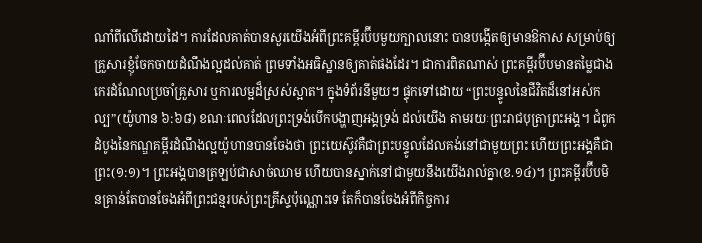ណាំពីលើដោយដៃ។ ការដែលគាត់បានសួរយើងអំពីព្រះគម្ពីរប៊ីបមួយក្បាលនោះ បានបង្កើតឲ្យមានឱកាស សម្រាប់ឲ្យគ្រួសារខ្ញុំចែកចាយដំណឹងល្អដល់គាត់ ព្រមទាំងអធិស្ឋានឲ្យគាត់ផងដែរ។ ជាការពិតណាស់ ព្រះគម្ពីរប៊ីបមានតម្លៃជាងកេរដំណែលប្រចាំគ្រួសារ ឬការលម្អដ៏ស្រស់ស្អាត។ ក្នុងទំព័រនីមួយៗ ផ្ទុកទៅដោយ “ព្រះបន្ទូលនៃជីវិតដ៏នៅអស់កល្ប”(យ៉ូហាន ៦:៦៨) ខណៈពេលដែលព្រះទ្រង់បើកបង្ហាញអង្គទ្រង់ ដល់យើង តាមរយៈព្រះរាជបុត្រាព្រះអង្គ។ ជំពូកដំបូងនៃកណ្ឌគម្ពីរដំណឹងល្អយ៉ូហានបានចែងថា ព្រះយេស៊ូវគឺជាព្រះបន្ទូលដែលគង់នៅជាមួយព្រះ ហើយព្រះអង្គគឺជាព្រះ(១:១)។ ព្រះអង្គបានត្រឡប់ជាសាច់ឈាម ហើយបានស្នាក់នៅជាមួយនឹងយើងរាល់គ្នា(ខ.១៤)។ ព្រះគម្ពីរប៊ីបមិនគ្រាន់តែបានចែងអំពីព្រះជន្មរបស់ព្រះគ្រីស្ទប៉ុណ្ណោះទេ តែក៏បានចែងអំពីកិច្ចការ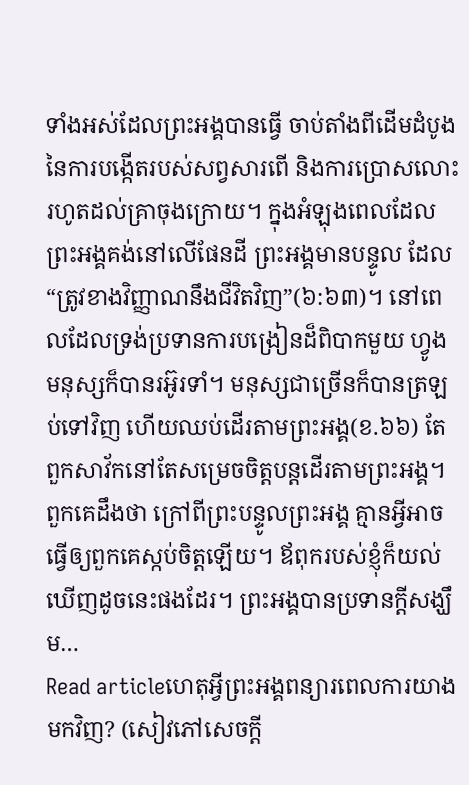ទាំងអស់ដែលព្រះអង្គបានធ្វើ ចាប់តាំងពីដើមដំបូងនៃការបង្កើតរបស់សព្វសារពើ និងការប្រោសលោះ រហូតដល់គ្រាចុងក្រោយ។ ក្នុងអំឡុងពេលដែលព្រះអង្គគង់នៅលើផែនដី ព្រះអង្គមានបន្ទូល ដែល “ត្រូវខាងវិញ្ញាណនឹងជីវិតវិញ”(៦:៦៣)។ នៅពេលដែលទ្រង់ប្រទានការបង្រៀនដ៏ពិបាកមួយ ហ្វូងមនុស្សក៏បានរអ៊ូរទាំ។ មនុស្សជាច្រើនក៏បានត្រឡប់ទៅវិញ ហើយឈប់ដើរតាមព្រះអង្គ(ខ.៦៦) តែពួកសាវ័កនៅតែសម្រេចចិត្តបន្តដើរតាមព្រះអង្គ។ ពួកគេដឹងថា ក្រៅពីព្រះបន្ទូលព្រះអង្គ គ្មានអ្វីអាចធ្វើឲ្យពួកគេស្កប់ចិត្តឡើយ។ ឪពុករបស់ខ្ញុំក៏យល់ឃើញដូចនេះផងដែរ។ ព្រះអង្គបានប្រទានក្តីសង្ឃឹម…
Read articleហេតុអ្វីព្រះអង្គពន្យារពេលការយាងមកវិញ? (សៀវភៅសេចក្ដី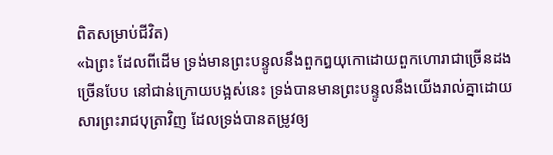ពិតសម្រាប់ជីវិត)
«ឯព្រះ ដែលពីដើម ទ្រង់មានព្រះបន្ទូលនឹងពួកឰយុកោដោយពួកហោរាជាច្រើនដងច្រើនបែប នៅជាន់ក្រោយបង្អស់នេះ ទ្រង់បានមានព្រះបន្ទូលនឹងយើងរាល់គ្នាដោយសារព្រះរាជបុត្រាវិញ ដែលទ្រង់បានតម្រូវឲ្យ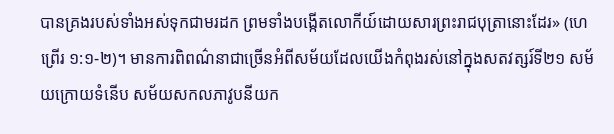បានគ្រងរបស់ទាំងអស់ទុកជាមរដក ព្រមទាំងបង្កើតលោកីយ៍ដោយសារព្រះរាជបុត្រានោះដែរ» (ហេព្រើរ ១:១-២)។ មានការពិពណ៌នាជាច្រើនអំពីសម័យដែលយើងកំពុងរស់នៅក្នុងសតវត្សរ៍ទី២១ សម័យក្រោយទំនើប សម័យសកលភាវូបនីយក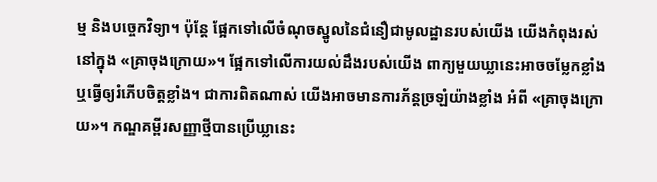ម្ម និងបច្ចេកវិទ្យា។ ប៉ុន្តែ ផ្អែកទៅលើចំណុចស្នូលនៃជំនឿជាមូលដ្ឋានរបស់យើង យើងកំពុងរស់នៅក្នុង «គ្រាចុងក្រោយ»។ ផ្អែកទៅលើការយល់ដឹងរបស់យើង ពាក្យមួយឃ្លានេះអាចចម្លែកខ្លាំង ឬធ្វើឲ្យរំភើបចិត្តខ្លាំង។ ជាការពិតណាស់ យើងអាចមានការភ័ន្តច្រឡំយ៉ាងខ្លាំង អំពី «គ្រាចុងក្រោយ»។ កណ្ឌគម្ពីរសញ្ញាថ្មីបានប្រើឃ្លានេះ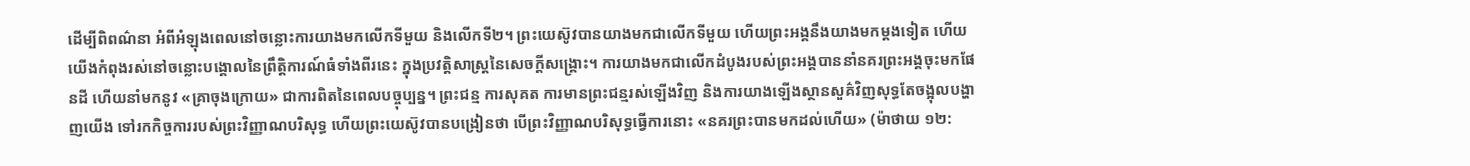ដើម្បីពិពណ៌នា អំពីអំឡុងពេលនៅចន្លោះការយាងមកលើកទីមួយ និងលើកទី២។ ព្រះយេស៊ូវបានយាងមកជាលើកទីមួយ ហើយព្រះអង្គនឹងយាងមកម្តងទៀត ហើយយើងកំពុងរស់នៅចន្លោះបង្គោលនៃព្រឹត្តិការណ៍ធំទាំងពីរនេះ ក្នុងប្រវត្តិសាស្ត្រនៃសេចក្តីសង្គ្រោះ។ ការយាងមកជាលើកដំបូងរបស់ព្រះអង្គបាននាំនគរព្រះអង្គចុះមកផែនដី ហើយនាំមកនូវ «គ្រាចុងក្រោយ» ជាការពិតនៃពេលបច្ចុប្បន្ន។ ព្រះជន្ម ការសុគត ការមានព្រះជន្មរស់ឡើងវិញ និងការយាងឡើងស្ថានសួគ៌វិញសុទ្ធតែចង្អុលបង្ហាញយើង ទៅរកកិច្ចការរបស់ព្រះវិញ្ញាណបរិសុទ្ធ ហើយព្រះយេស៊ូវបានបង្រៀនថា បើព្រះវិញ្ញាណបរិសុទ្ធធ្វើការនោះ «នគរព្រះបានមកដល់ហើយ» (ម៉ាថាយ ១២: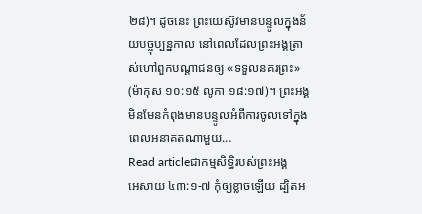២៨)។ ដូចនេះ ព្រះយេស៊ូវមានបន្ទូលក្នុងន័យបច្ចុប្បន្នកាល នៅពេលដែលព្រះអង្គត្រាស់ហៅពួកបណ្តាជនឲ្យ «ទទួលនគរព្រះ» (ម៉ាកុស ១០:១៥ លូកា ១៨:១៧)។ ព្រះអង្គមិនមែនកំពុងមានបន្ទូលអំពីការចូលទៅក្នុងពេលអនាគតណាមួយ…
Read articleជាកម្មសិទ្ធិរបស់ព្រះអង្គ
អេសាយ ៤៣:១-៧ កុំឲ្យខ្លាចឡើយ ដ្បិតអ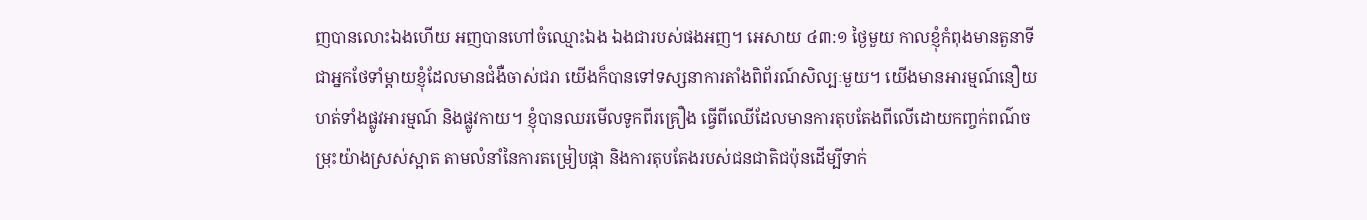ញបានលោះឯងហើយ អញបានហៅចំឈ្មោះឯង ឯងជារបស់ផងអញ។ អេសាយ ៤៣:១ ថ្ងៃមួយ កាលខ្ញុំកំពុងមានតួនាទីជាអ្នកថែទាំម្តាយខ្ញុំដែលមានជំងឺចាស់ជរា យើងក៏បានទៅទស្សនាការតាំងពិព័រណ៍សិល្បៈមួយ។ យើងមានអារម្មណ៍នឿយហត់ទាំងផ្លូវអារម្មណ៍ និងផ្លូវកាយ។ ខ្ញុំបានឈរមើលទូកពីរគ្រឿង ធ្វើពីឈើដែលមានការតុបតែងពីលើដោយកញ្ចក់ពណ៌ចម្រុះយ៉ាងស្រស់ស្អាត តាមលំនាំនៃការតម្រៀបផ្កា និងការតុបតែងរបស់ជនជាតិជប៉ុនដើម្បីទាក់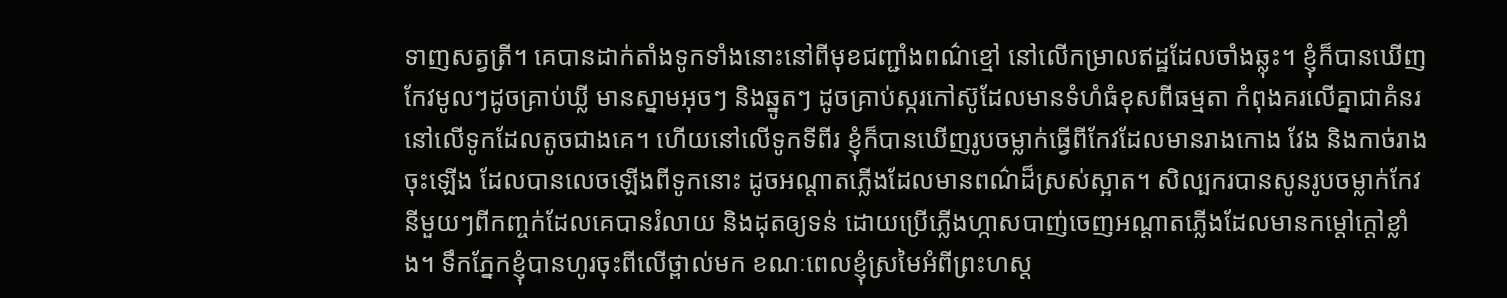ទាញសត្វត្រី។ គេបានដាក់តាំងទូកទាំងនោះនៅពីមុខជញ្ជាំងពណ៌ខ្មៅ នៅលើកម្រាលឥដ្ឋដែលចាំងឆ្លុះ។ ខ្ញុំក៏បានឃើញកែវមូលៗដូចគ្រាប់ឃ្លី មានស្នាមអុចៗ និងឆ្នូតៗ ដូចគ្រាប់ស្ករកៅស៊ូដែលមានទំហំធំខុសពីធម្មតា កំពុងគរលើគ្នាជាគំនរនៅលើទូកដែលតូចជាងគេ។ ហើយនៅលើទូកទីពីរ ខ្ញុំក៏បានឃើញរូបចម្លាក់ធ្វើពីកែវដែលមានរាងកោង វែង និងកាច់រាងចុះឡើង ដែលបានលេចឡើងពីទូកនោះ ដូចអណ្តាតភ្លើងដែលមានពណ៌ដ៏ស្រស់ស្អាត។ សិល្បករបានសូនរូបចម្លាក់កែវនីមួយៗពីកញ្ចក់ដែលគេបានរំលាយ និងដុតឲ្យទន់ ដោយប្រើភ្លើងហ្កាសបាញ់ចេញអណ្តាតភ្លើងដែលមានកម្តៅក្តៅខ្លាំង។ ទឹកភ្នែកខ្ញុំបានហូរចុះពីលើថ្ពាល់មក ខណៈពេលខ្ញុំស្រមៃអំពីព្រះហស្ត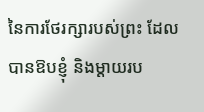នៃការថែរក្សារបស់ព្រះ ដែលបានឱបខ្ញុំ និងម្តាយរប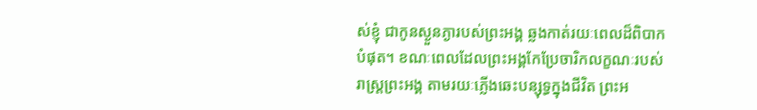ស់ខ្ញុំ ជាកូនស្ងួនភ្ងារបស់ព្រះអង្គ ឆ្លងកាត់រយៈពេលដ៏ពិបាកបំផុត។ ខណៈពេលដែលព្រះអង្គកែប្រែចារិកលក្ខណៈរបស់រាស្រ្តព្រះអង្គ តាមរយៈភ្លើងឆេះបន្សុទ្ធក្នុងជីវិត ព្រះអ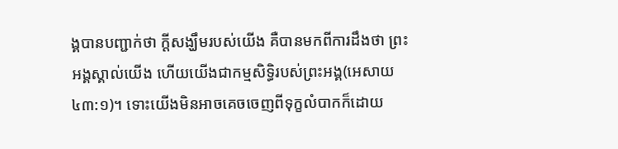ង្គបានបញ្ជាក់ថា ក្តីសង្ឃឹមរបស់យើង គឺបានមកពីការដឹងថា ព្រះអង្គស្គាល់យើង ហើយយើងជាកម្មសិទ្ធិរបស់ព្រះអង្គ(អេសាយ ៤៣:១)។ ទោះយើងមិនអាចគេចចេញពីទុក្ខលំបាកក៏ដោយ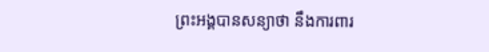ព្រះអង្គបានសន្យាថា នឹងការពារ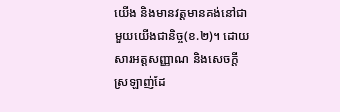យើង និងមានវត្តមានគង់នៅជាមួយយើងជានិច្ច(ខ.២)។ ដោយសារអត្តសញ្ញាណ និងសេចក្តីស្រឡាញ់ដែ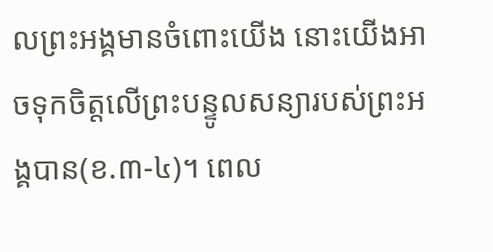លព្រះអង្គមានចំពោះយើង នោះយើងអាចទុកចិត្តលើព្រះបន្ទូលសន្យារបស់ព្រះអង្គបាន(ខ.៣-៤)។ ពេល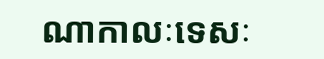ណាកាលៈទេសៈ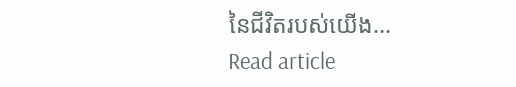នៃជីវិតរបស់យើង…
Read article